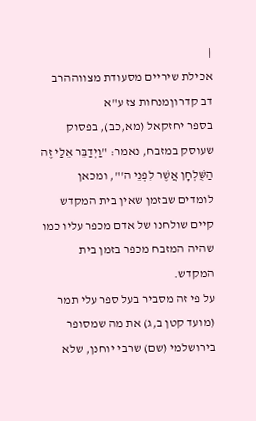|
אכילת שיריים מסעודת מצווההרב דב קדרוןמנחות צז ע"א
בספר יחזקאל (מא,כב), בפסוק שעוסק במזבח, נאמר: "וַיְדַבֵּר אֵלַי זֶה הַשֻּׁלְחָן אֲשֶׁר לִפְנֵי ה'", ומכאן לומדים שבזמן שאין בית המקדש קיים שולחנו של אדם מכפר עליו כמו שהיה המזבח מכפר בזמן בית המקדש.
על פי זה מסביר בעל ספר עלי תמר (מועד קטן ב,ג) את מה שמסופר בירושלמי (שם) שרבי יוחנן, שלא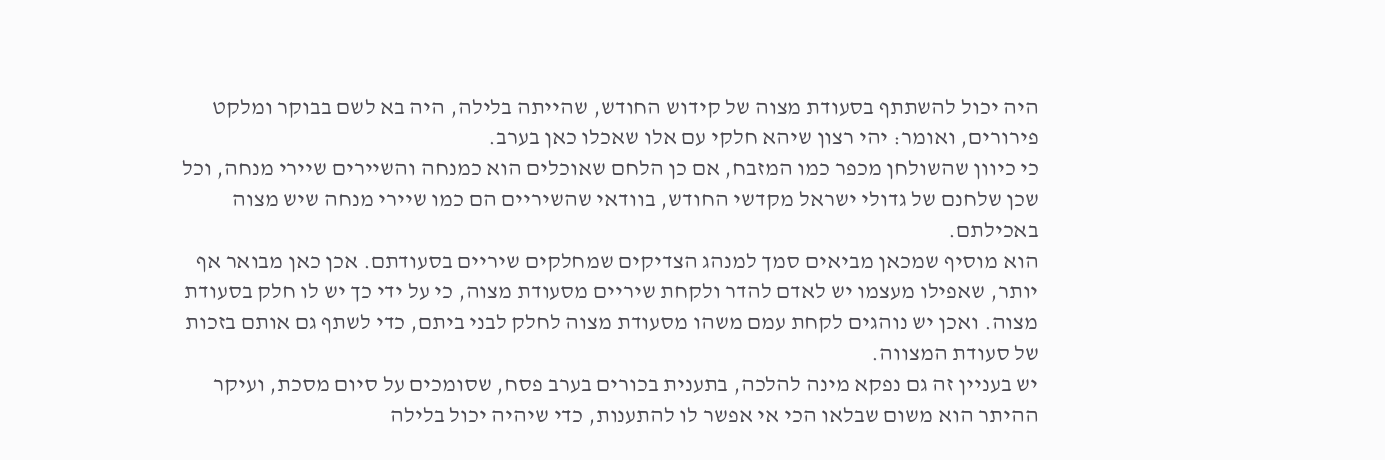היה יכול להשתתף בסעודת מצוה של קידוש החודש, שהייתה בלילה, היה בא לשם בבוקר ומלקט פירורים, ואומר: יהי רצון שיהא חלקי עם אלו שאכלו כאן בערב.
כי כיוון שהשולחן מכפר כמו המזבח, אם כן הלחם שאוכלים הוא כמנחה והשיירים שיירי מנחה, וכל שכן שלחנם של גדולי ישראל מקדשי החודש, בוודאי שהשיריים הם כמו שיירי מנחה שיש מצוה באכילתם.
הוא מוסיף שמכאן מביאים סמך למנהג הצדיקים שמחלקים שיריים בסעודתם. אכן כאן מבואר אף יותר, שאפילו מעצמו יש לאדם להדר ולקחת שיריים מסעודת מצוה, כי על ידי כך יש לו חלק בסעודת מצוה. ואכן יש נוהגים לקחת עמם משהו מסעודת מצוה לחלק לבני ביתם, כדי לשתף גם אותם בזכות של סעודת המצווה.
יש בעניין זה גם נפקא מינה להלכה, בתענית בכורים בערב פסח, שסומכים על סיום מסכת, ועיקר ההיתר הוא משום שבלאו הכי אי אפשר לו להתענות, כדי שיהיה יכול בלילה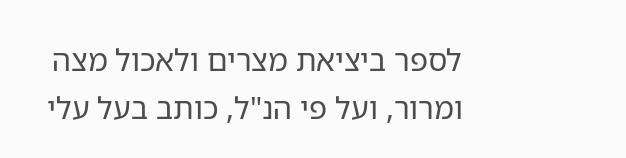לספר ביציאת מצרים ולאכול מצה ומרור, ועל פי הנ"ל, כותב בעל עלי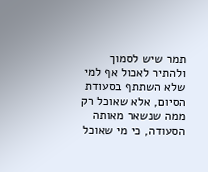תמר שיש לסמוך ולהתיר לאכול אף למי שלא השתתף בסעודת הסיום, אלא שאוכל רק ממה שנשאר מאותה הסעודה, כי מי שאוכל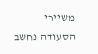משיירי הסעודה נחשב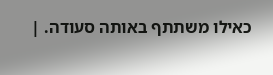כאילו משתתף באותה סעודה. |